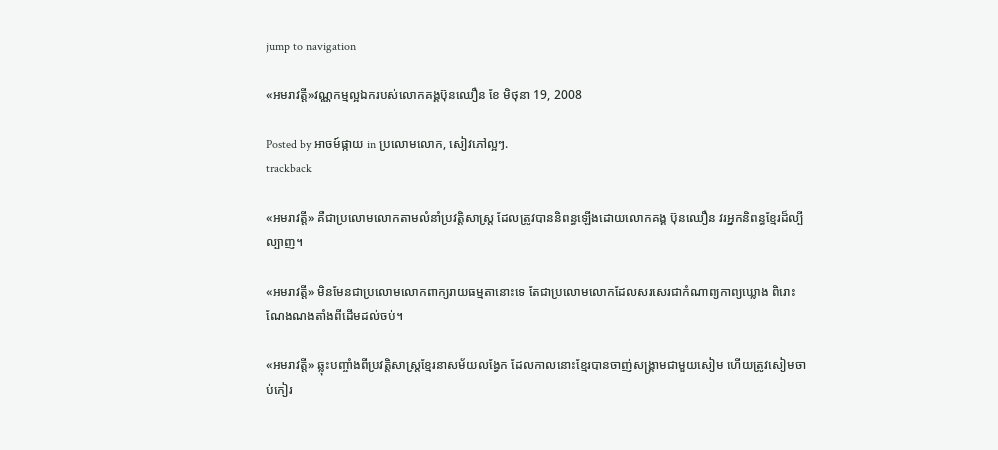jump to navigation

«អមរាវត្តី»វណ្ណកម្មល្អឯករបស់លោកគង្គប៊ុនឈឿន ខែ មិថុនា 19, 2008

Posted by អាចម៍ផ្កាយ in ប្រលោមលោក, សៀវភៅល្អៗ.
trackback

«អមរាវត្តី» គឺជាប្រលោមលោកតាមលំនាំប្រវត្តិសាស្រ្ត ដែលត្រូវបាននិពន្ធឡើងដោយលោកគង្គ ប៊ុនឈឿន វរអ្នកនិពន្ធខ្មែរដ៏ល្បីល្បាញ។

«អមរាវត្តី» មិនមែនជាប្រលោមលោកពាក្យរាយធម្មតានោះទេ តែជាប្រលោមលោកដែលសរសេរជាកំណាព្យកាព្យឃ្លោង ពិរោះណែងណងតាំងពីដើមដល់ចប់។

«អមរាវត្តី» ឆ្លុះបញ្ចាំងពីប្រវត្តិសាស្ត្រខ្មែរនាសម័យលង្វែក ដែលកាលនោះខ្មែរបានចាញ់សង្គ្រាមជាមួយសៀម ហើយត្រូវសៀមចាប់កៀរ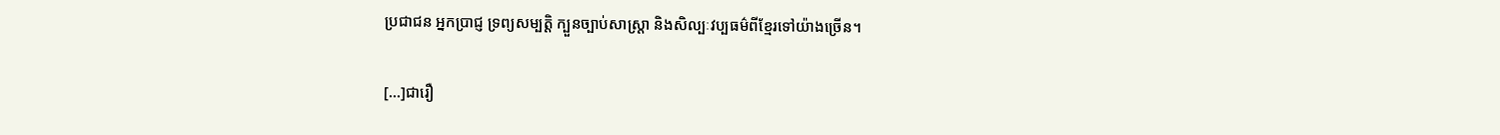ប្រជាជន អ្នកប្រាជ្ញ ទ្រព្យសម្បត្តិ ក្បួនច្បាប់សាស្ត្រា និងសិល្បៈវប្បធម៌ពីខ្មែរទៅយ៉ាងច្រើន។

[...]ជារឿ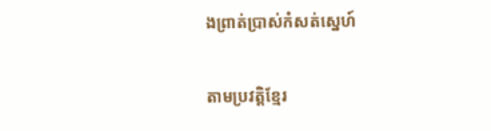ងព្រាត់ប្រាស់កំសត់ស្នេហ៍

តាមប្រវត្តិខ្មែរ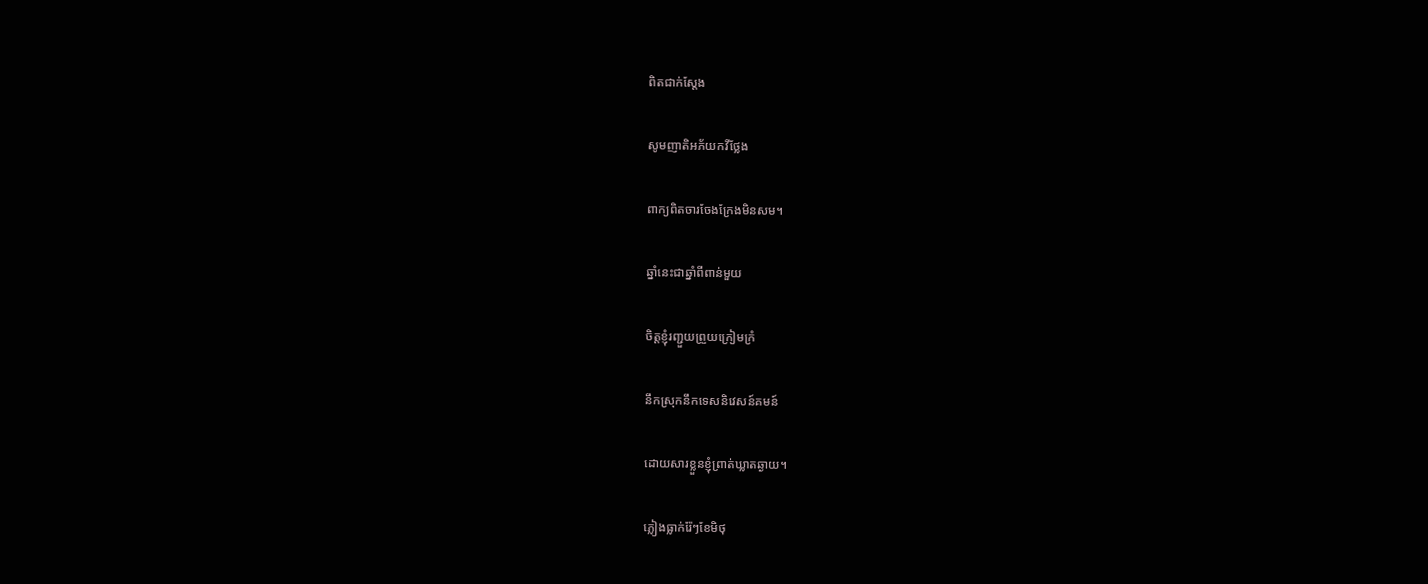ពិតជាក់ស្តែង

សូមញាតិអភ័យកវីថ្លែង

ពាក្យពិតចារចែងក្រែងមិនសម។

ឆ្នាំនេះជាឆ្នាំពីពាន់មួយ

ចិត្តខ្ញុំរញ្ជួយព្រួយក្រៀមក្រំ

នឹកស្រុកនឹកទេសនិវេសន៍គមន៍

ដោយសារខ្លួនខ្ញុំព្រាត់ឃ្លាតឆ្ងាយ។

ភ្លៀងធ្លាក់រ៉ែៗខែមិថុ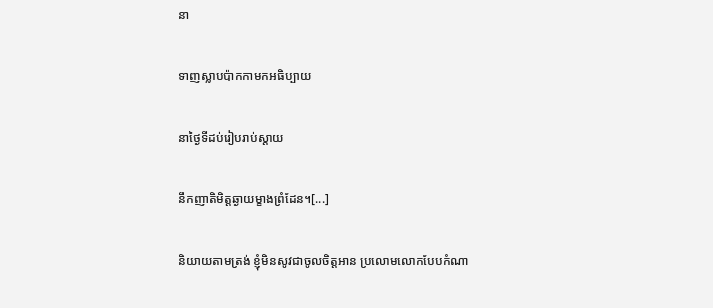នា

ទាញស្លាបប៉ាកកាមកអធិប្បាយ

នាថ្ងៃទីដប់រៀបរាប់ស្តាយ

នឹកញាតិមិត្តឆ្ងាយម្ខាងព្រំដែន។[...]

និយាយតាមត្រង់ ខ្ញុំមិនសូវជាចូលចិត្តអាន ប្រលោមលោកបែបកំណា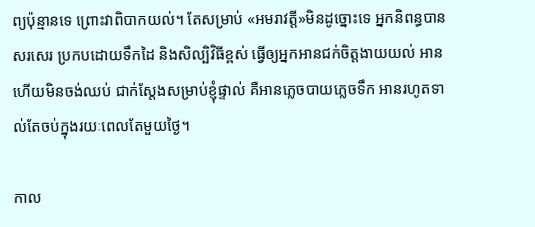ព្យប៉ុន្មានទេ ព្រោះវាពិបាកយល់។ តែសម្រាប់ «អមរាវត្តី»មិនដូច្នោះទេ អ្នកនិពន្ធបានសរសេរ ប្រកបដោយទឹកដៃ និងសិល្បិវិធីខ្ពស់ ធ្វើឲ្យអ្នកអានជក់ចិត្តងាយយល់ អានហើយមិនចង់ឈប់ ជាក់ស្តែងសម្រាប់ខ្ញុំផ្ទាល់ គឺអានភ្លេចបាយភ្លេចទឹក អានរហូតទាល់តែចប់ក្នុងរយៈពេលតែមួយថ្ងៃ។

កាល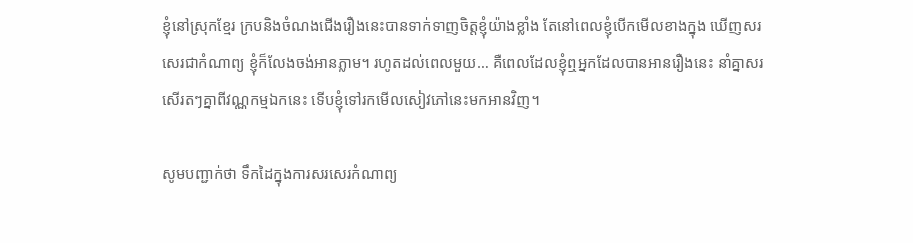ខ្ញុំនៅស្រុកខ្មែរ ក្របនិងចំណងជើងរឿងនេះបានទាក់ទាញចិត្តខ្ញុំយ៉ាងខ្លាំង តែនៅពេលខ្ញុំបើកមើលខាងក្នុង ឃើញសរសេរជាកំណាព្យ ខ្ញុំក៏លែងចង់អានភ្លាម។ រហូតដល់ពេលមួយ… គឺពេលដែលខ្ញុំឮអ្នកដែលបានអានរឿងនេះ នាំគ្នាសរសើរតៗគ្នាពីវណ្ណកម្មឯកនេះ ទើបខ្ញុំទៅរកមើលសៀវភៅនេះមកអានវិញ។

សូមបញ្ជាក់ថា ទឹកដៃក្នុងការសរសេរកំណាព្យ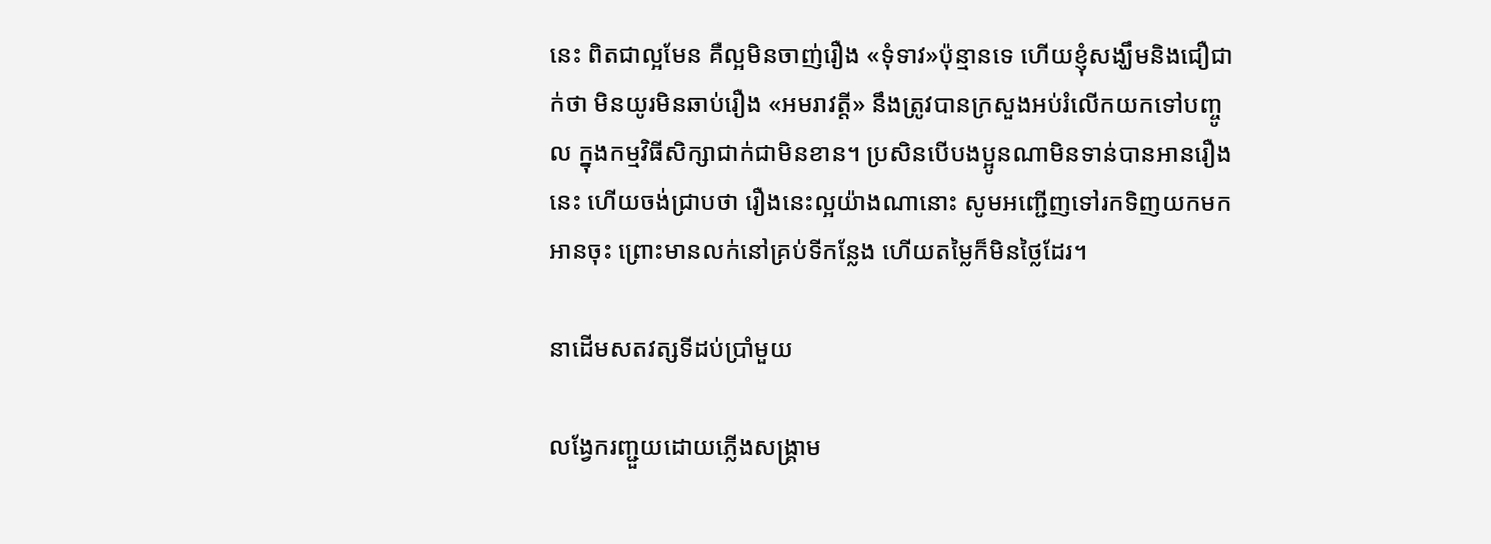នេះ ពិតជាល្អមែន គឺល្អមិនចាញ់រឿង «ទុំទាវ»ប៉ុន្មានទេ ហើយខ្ញុំសង្ឃឹមនិងជឿជាក់ថា មិនយូរមិនឆាប់រឿង «អមរាវត្តី» នឹងត្រូវបានក្រសួងអប់រំលើកយកទៅបញ្ចូល ក្នុងកម្មវិធីសិក្សាជាក់ជាមិនខាន។ ប្រសិនបើបងប្អូនណាមិនទាន់បានអានរឿងនេះ ហើយចង់ជ្រាបថា រឿងនេះល្អយ៉ាងណានោះ សូមអញ្ជើញទៅរកទិញយកមកអានចុះ ព្រោះមានលក់នៅគ្រប់ទីកន្លែង ហើយតម្លៃក៏មិនថ្លៃដែរ។

នាដើមសតវត្សទីដប់ប្រាំមួយ

លង្វែករញ្ជួយដោយភ្លើងសង្គ្រាម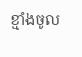ខ្មាំងចូល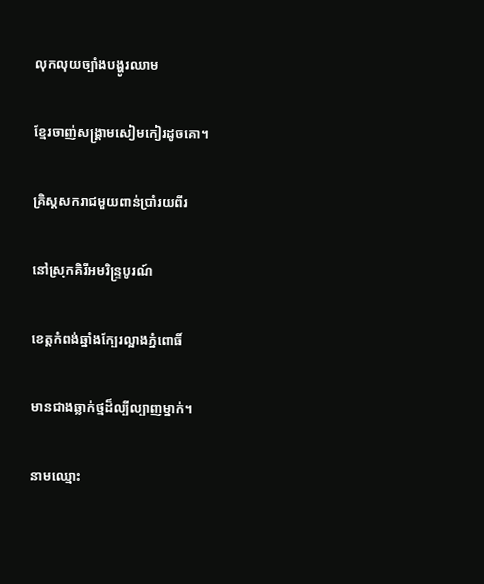លុកលុយច្បាំងបង្ហូរឈាម

ខ្មែរចាញ់សង្គ្រាមសៀមកៀរដូចគោ។

គ្រិស្តសករាជមួយពាន់ប្រាំរយពីរ

នៅស្រុកគិរីអមរិន្ទ្របូរណ៍

ខេត្តកំពង់ឆ្នាំងក្បែរល្អាងភ្នំពោធិ៍

មានជាងឆ្លាក់ថ្មដ៏ល្បីល្បាញម្នាក់។

នាមឈ្មោះ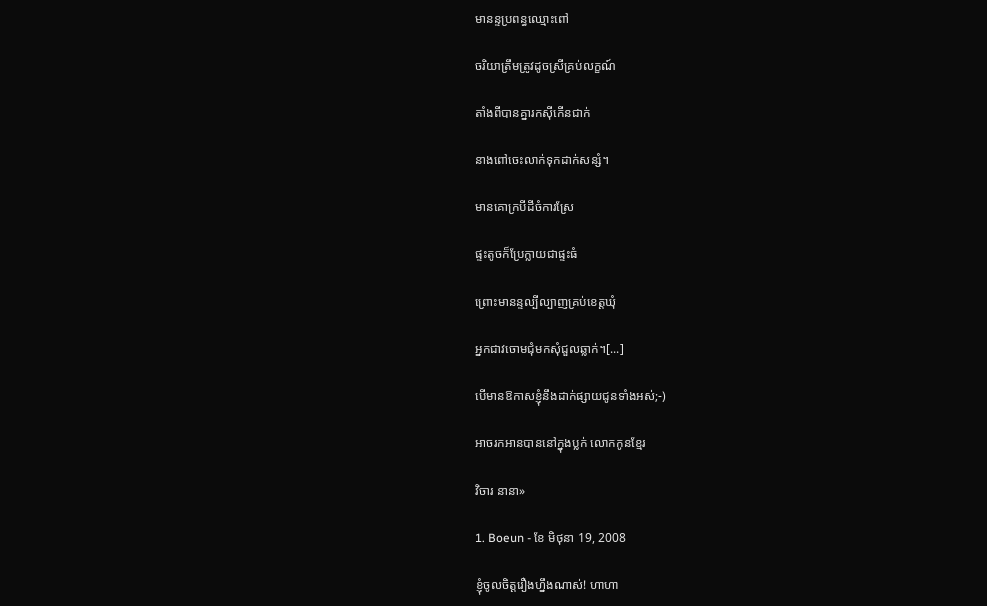មានន្ទប្រពន្ធឈ្មោះពៅ

ចរិយាត្រឹមត្រូវដូចស្រីគ្រប់លក្ខណ៍

តាំងពីបានគ្នារកស៊ីកើនជាក់

នាងពៅចេះលាក់ទុកដាក់សន្សំ។

មានគោក្របីដីចំការស្រែ

ផ្ទះតូចក៏ប្រែក្លាយជាផ្ទះធំ

ព្រោះមានន្ទល្បីល្បាញគ្រប់ខេត្តឃុំ

អ្នកជាវចោមជុំមកសុំជួលឆ្លាក់។[...]

បើមានឱកាសខ្ញុំនឹងដាក់ផ្សាយជូនទាំងអស់;-)

អាចរកអានបាននៅក្នុងប្លក់ លោកកូនខ្មែរ

វិចារ នានា»

1. Boeun - ខែ មិថុនា 19, 2008

ខ្ញុំចូលចិត្តរឿងហ្នឹងណាស់! ហាហា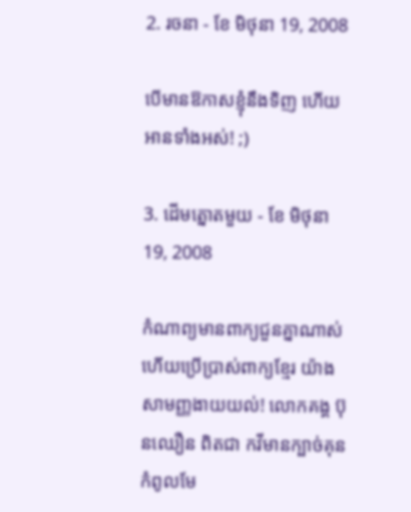2. រចនា - ខែ មិថុនា 19, 2008

បើមានឱកាសខ្ញុំនឹងទិញ ហើយអានទាំងអស់! ;)

3. ដើមត្នោតមួយ - ខែ មិថុនា 19, 2008

កំណាព្យមានពាក្យជួនគ្នាណាស់ ហើយប្រើប្រាស់ពាក្យខ្មែរ យ៉ាងសាមញ្ញងាយយល់! លោកគង្គ ប៊ុនឈឿន ពិតជា កវីមានក្បាច់គុនកំពូលមែ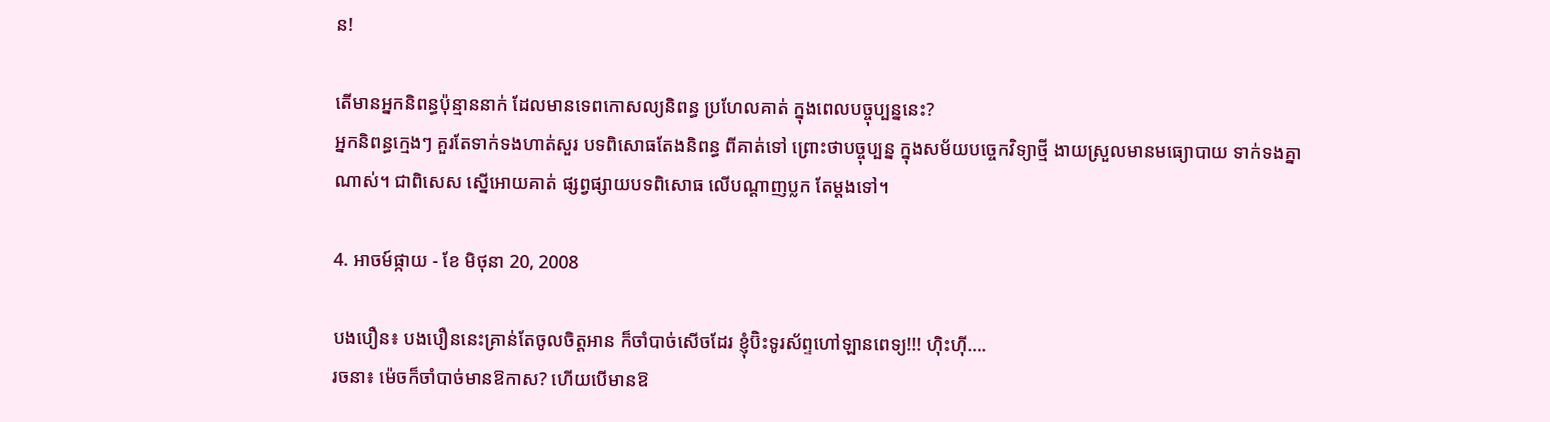ន!

តើមានអ្នកនិពន្ធប៉ុន្មាននាក់ ដែលមានទេពកោសល្យនិពន្ធ ប្រហែលគាត់ ក្នុងពេលបច្ចុប្បន្ននេះ?
អ្នកនិពន្ធក្មេងៗ គួរតែទាក់ទងហាត់សួរ បទពិសោធតែងនិពន្ធ ពីគាត់ទៅ ព្រោះថាបច្ចុប្បន្ន ក្នុងសម័យបច្ចេកវិទ្យាថ្មី ងាយស្រួលមានមធ្យោបាយ ទាក់ទងគ្នាណាស់។ ជាពិសេស ស្នើអោយគាត់ ផ្សព្វផ្សាយបទពិសោធ លើបណ្តាញប្លក តែម្តងទៅ។

4. អាចម៍ផ្កាយ - ខែ មិថុនា 20, 2008

បងបឿន៖ បងបឿននេះគ្រាន់តែចូលចិត្តអាន ក៏ចាំបាច់សើចដែរ ខ្ញុំប៊ិះទូរស័ព្ទហៅឡានពេទ្យ!!! ហ៊ិះហ៊ី….
រចនា៖ ម៉េចក៏ចាំបាច់មានឱកាស? ហើយបើមានឱ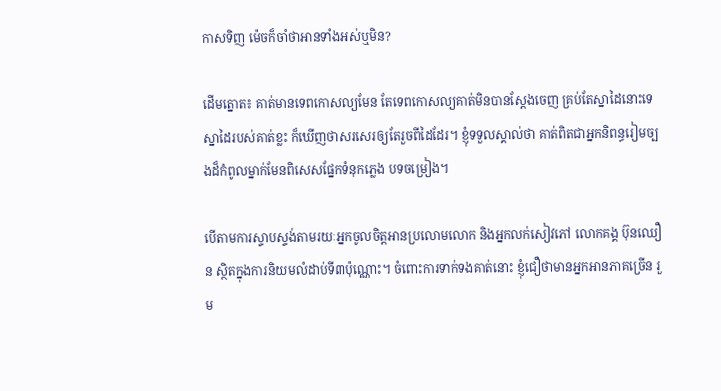កាសទិញ ម៉េចក៏ចាំថាអានទាំងអស់ឬមិន?

ដើមត្នោត៖ គាត់មានទេពកោសល្យមែន តែទេពកោសល្យគាត់មិនបានស្តែងចេញ គ្រប់តែស្នាដៃនោះទេ ស្នាដៃរបស់គាត់ខ្លះ ក៏ឃើញថាសរសេរឲ្យតែរួចពីដៃដែរ។ ខ្ញុំទទួលស្គាល់ថា គាត់ពិតជាអ្នកនិពន្ធរៀមច្បងដ៏កំពូលម្នាក់មែនពិសេសផ្នែកទំនុកភ្លេង បទចម្រៀង។

បើតាមការស្ទាបស្ទង់តាមរយៈអ្នកចូលចិត្តអានប្រលោមលោក និងអ្នកលក់សៀវភៅ លោកគង្គ ប៊ុនឈឿន ស្ថិតក្នុងការនិយមលំដាប់ទី៣ប៉ុណ្ណោះ។ ចំពោះការទាក់ទងគាត់នោះ ខ្ញុំជឿថាមានអ្នកអានភាគច្រើន រួម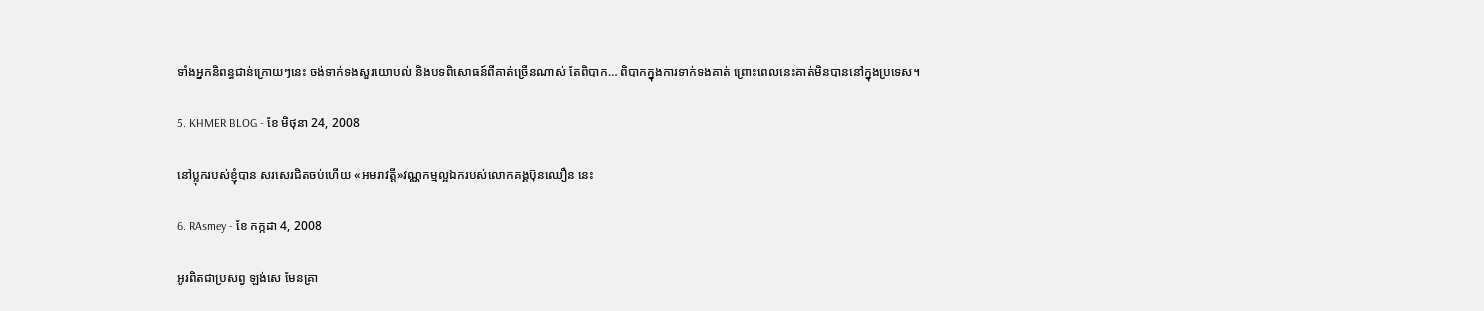ទាំងអ្នកនិពន្ធជាន់ក្រោយៗនេះ ចង់ទាក់ទងសួរយោបល់ និងបទពិសោធន៍ពីគាត់ច្រើនណាស់ តែពិបាក… ពិបាកក្នុងការទាក់ទងគាត់ ព្រោះពេលនេះគាត់មិនបាននៅក្នុងប្រទេស។

5. KHMER BLOG - ខែ មិថុនា 24, 2008

នៅប្លុករបស់ខ្ញុំបាន សរសេរជិតចប់ហើយ «អមរាវត្តី»វណ្ណកម្មល្អឯករបស់លោកគង្គប៊ុនឈឿន នេះ

6. RAsmey - ខែ កក្កដា 4, 2008

អូរពិតជាប្រសព្វ ឡង់សេ មែនគ្រា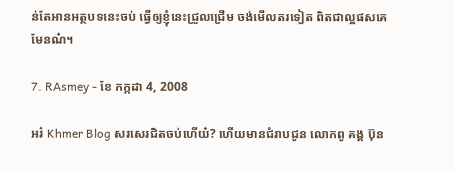ន់តែអានអត្ថបទនេះចប់ ធ្វើឲ្យខ្ញុំនេះជ្រួលជ្រើម ចង់មើលតរទៀត ពិតជាល្អផសគេមែនណ៎។

7. RAsmey - ខែ កក្កដា 4, 2008

អរ៎ Khmer Blog សរសេរជិតចប់ហើយ៎? ហើយមានជំរាបជូន លោកពូ គង្គ ប៊ុន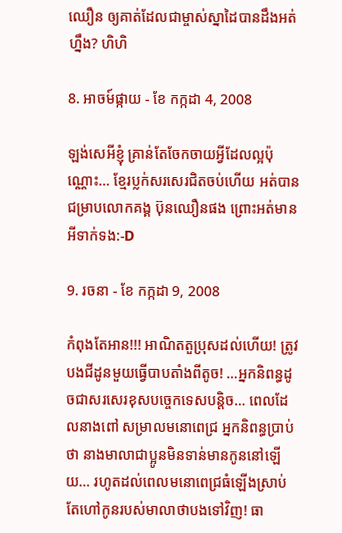ឈឿន ឲ្យគាត់ដែលជាម្ចាស់ស្នាដៃបានដឹងអត់ហ្នឹង? ហិហិ

8. អាចម៍ផ្កាយ - ខែ កក្កដា 4, 2008

ឡង់សេអីខ្ញុំ គ្រាន់តែចែកចាយអ្វីដែលល្អប៉ុណ្ណោះ… ខ្មែរប្លក់សរសេរជិតចប់ហើយ អត់បានជម្រាបលោកគង្គ ប៊ុនឈឿនផង ព្រោះអត់មានអីទាក់ទង:-D

9. រចនា - ខែ កក្កដា 9, 2008

កំពុងតែអាន!!! អាណិតតួប្រុសដល់ហើយ! ត្រូវបងជីដូនមួយធ្វើបាបតាំងពីតូច! …អ្នកនិពន្ធដូចជាសរសេរខុសបច្ចេកទេសបន្តិច… ពេលដែលនាងពៅ សម្រាលមនោពេជ្រ អ្នកនិពន្ធប្រាប់ថា នាងមាលាជាប្អូនមិនទាន់មានកូននៅឡើយ… រហូតដល់ពេលមនោពេជ្រធំឡើងស្រាប់តែហៅកូនរបស់មាលាថាបងទៅវិញ! ធា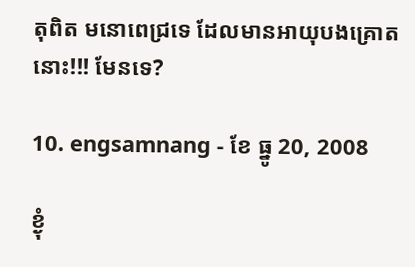តុពិត មនោពេជ្រទេ ដែលមានអាយុបងគ្រោតនោះ!!! មែនទេ?

10. engsamnang - ខែ ធ្នូ 20, 2008

ខ្ងុំ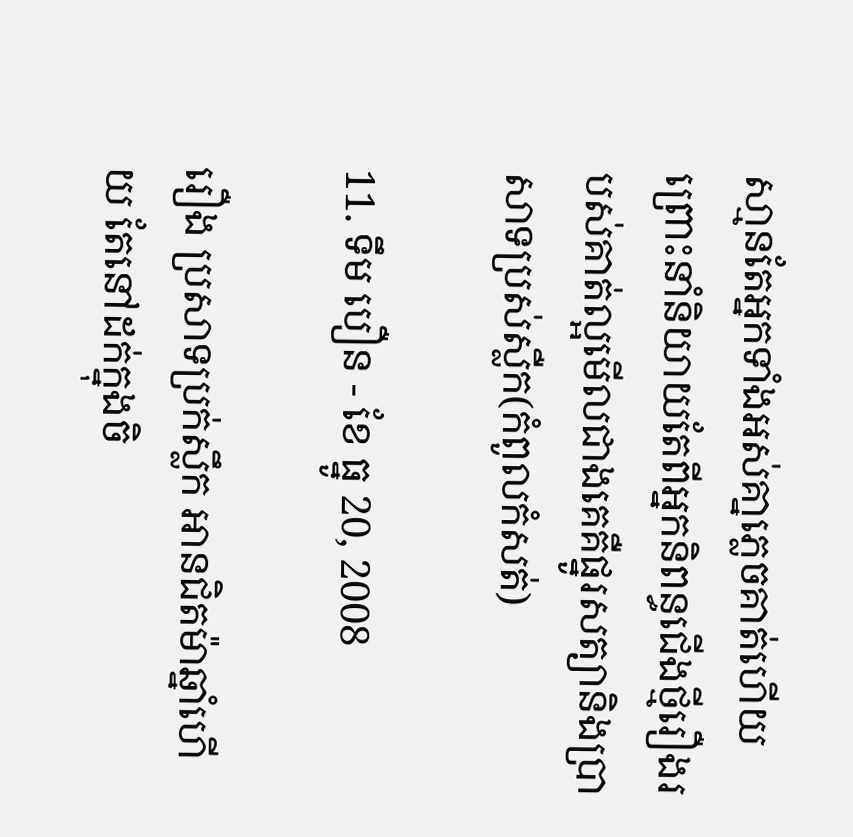សា្មនតែអ្នកទាំងអស់គា្នភេ្លចគាត់ហើយព្រោះនាំនិយាយតែពីអ្នកនិពន្ធជើងថ្មីរឿងរបស់គាត់ល្អមើលជាងគេគឺផ្នូរសត្យានិងប្រាសាទប្រស់ស្លឺក(កំពូលកំសត់)

11. ទឹម បឿន - ខែ ធ្នូ 20, 2008

រឿង ប្រសាទប្រក់ស្លឹក អានជិតម៉ាឆ្នាំហើយ តែនៅដក់ក្នុងចិ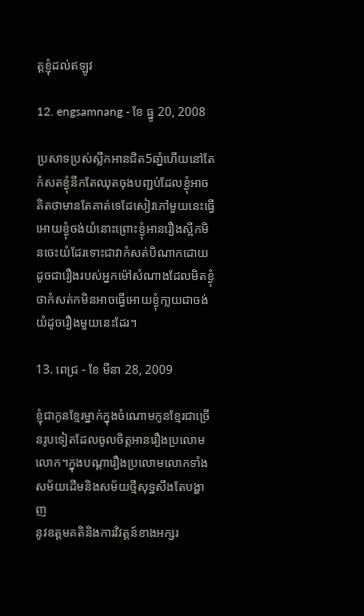ត្តខ្ញុំដល់ឥឡូវ

12. engsamnang - ខែ ធ្នូ 20, 2008

ប្រសាទប្រស់ស្លឹកអានជិត5ឆាំ្នហើយនៅតែកំសតខ្ងុំនឹកតែឈុតចុងបពា្ជប់ដែលខ្ងុំអាចគិតថាមានតែគាត់ទេដែសៀវភៅមួយនេះធើ្វអោយខ្ងុំចង់យំនោះព្រោះខ្ងុំអានរឿងស្អីកមិនចេះយំដែរទោះជាវាកំសត់បិណាកដោយដូចជារឿងរបស់អ្នកម៉ៅសំណាងដែលមិតខ្ងុំថាកំសត់កមិនអាចធើ្វអោយខ្ងុំកា្លយជាចង់យំដូចរឿងមួយនេះដែរ។

13. ពេជ្រ - ខែ មីនា 28, 2009

ខ្ញុំជាកូនខែ្មរម្នាក់ក្នុងចំណោមកូនខែ្មរជាច្រើនរូបទៀតដែលចូលចិត្តអានរឿងប្រលោមលោក។ក្នុងបណ្ដារឿងប្រលោមលោកទាំងសម័យដើមនិងសម័យថ្មីសុទ្ឋសឹងតែបង្ហាញ
នូវឧត្ដមគតិនិងការវិវត្តន៍ខាងអក្សរ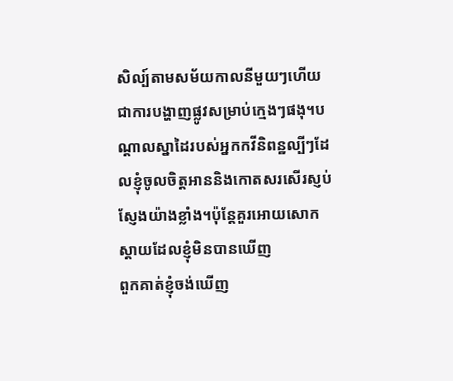សិល្ប៍តាមសម័យកាលនីមួយៗហើយជាការបង្ហាញផ្លូវសម្រាប់ក្មេងៗផងុ។បណ្ដាលស្នាដៃរបស់អ្នកកវីនិពន្ឋល្បីៗដែលខ្ញុំចូលចិត្តអាននិងកោតសរសើរស្ញប់សែ្ញងយ៉ាងខ្លាំង។ប៉ុនែ្តគួរអោយសោកស្តាយដែលខ្ញុំមិនបានឃើញ
ពួកគាត់ខ្ញុំចង់ឃើញ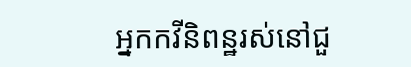អ្នកកវីនិពន្ឋរស់នៅជួ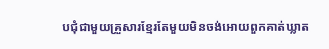បជុំជាមួយគ្រួសារខ្មែរតែមួយមិនចង់អោយពួកគាត់ឃ្លាត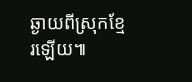ឆ្ងាយពីស្រុកខ្មែរឡើយ៕